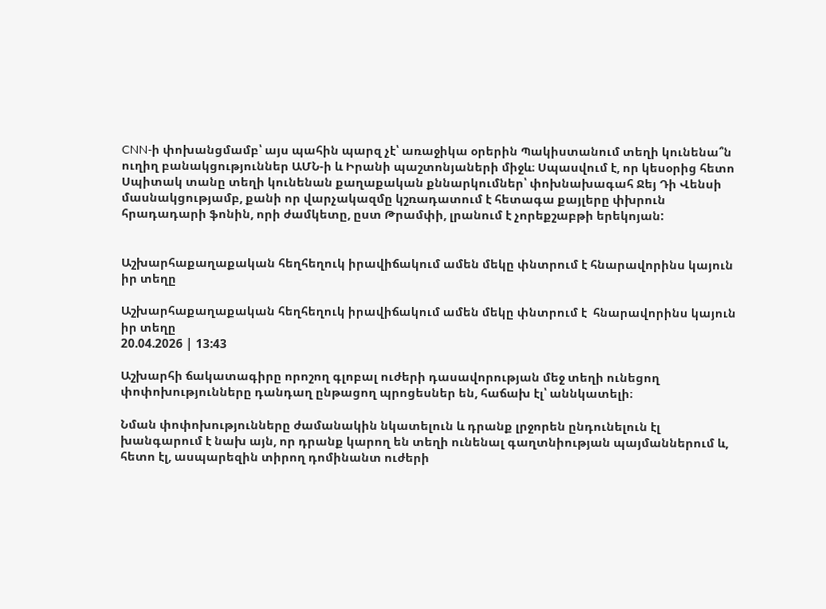CNN-ի փոխանցմամբ՝ այս պահին պարզ չէ՝ առաջիկա օրերին Պակիստանում տեղի կունենա՞ն ուղիղ բանակցություններ ԱՄՆ-ի և Իրանի պաշտոնյաների միջև։ Սպասվում է, որ կեսօրից հետո Սպիտակ տանը տեղի կունենան քաղաքական քննարկումներ՝ փոխնախագահ Ջեյ Դի Վենսի մասնակցությամբ, քանի որ վարչակազմը կշռադատում է հետագա քայլերը փխրուն հրադադարի ֆոնին, որի ժամկետը, ըստ Թրամփի, լրանում է չորեքշաբթի երեկոյան:


Աշխարհաքաղաքական հեղհեղուկ իրավիճակում ամեն մեկը փնտրում է հնարավորինս կայուն իր տեղը

Աշխարհաքաղաքական հեղհեղուկ իրավիճակում ամեն մեկը փնտրում է  հնարավորինս կայուն իր տեղը
20.04.2026 | 13:43

Աշխարհի ճակատագիրը որոշող գլոբալ ուժերի դասավորության մեջ տեղի ունեցող փոփոխությունները դանդաղ ընթացող պրոցեսներ են, հաճախ էլ՝ աննկատելի։

Նման փոփոխությունները ժամանակին նկատելուն և դրանք լրջորեն ընդունելուն էլ խանգարում է նախ այն, որ դրանք կարող են տեղի ունենալ գաղտնիության պայմաններում և, հետո էլ, ասպարեզին տիրող դոմինանտ ուժերի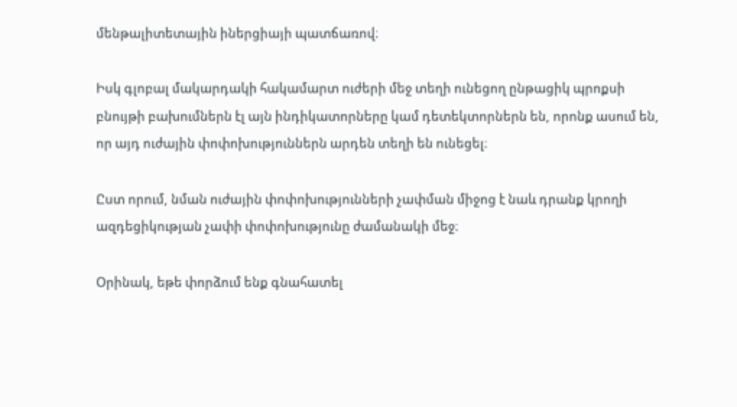մենթալիտետային իներցիայի պատճառով։

Իսկ գլոբալ մակարդակի հակամարտ ուժերի մեջ տեղի ունեցող ընթացիկ պրոքսի բնույթի բախումներն էլ այն ինդիկատորները կամ դետեկտորներն են, որոնք ասում են, որ այդ ուժային փոփոխություններն արդեն տեղի են ունեցել։

Ըստ որում, նման ուժային փոփոխությունների չափման միջոց է նաև դրանք կրողի ազդեցիկության չափի փոփոխությունը ժամանակի մեջ։

Օրինակ, եթե փորձում ենք գնահատել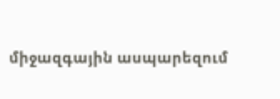միջազգային ասպարեզում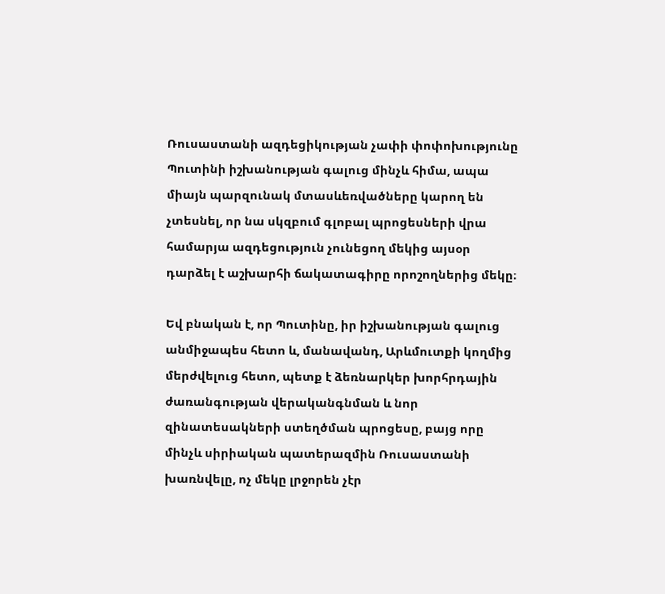Ռուսաստանի ազդեցիկության չափի փոփոխությունը Պուտինի իշխանության գալուց մինչև հիմա, ապա միայն պարզունակ մտասևեռվածները կարող են չտեսնել, որ նա սկզբում գլոբալ պրոցեսների վրա համարյա ազդեցություն չունեցող մեկից այսօր դարձել է աշխարհի ճակատագիրը որոշողներից մեկը։

Եվ բնական է, որ Պուտինը, իր իշխանության գալուց անմիջապես հետո և, մանավանդ, Արևմուտքի կողմից մերժվելուց հետո, պետք է ձեռնարկեր խորհրդային ժառանգության վերականգնման և նոր զինատեսակների ստեղծման պրոցեսը, բայց որը մինչև սիրիական պատերազմին Ռուսաստանի խառնվելը, ոչ մեկը լրջորեն չէր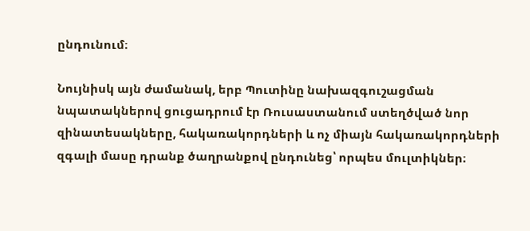ընդունում։

Նույնիսկ այն ժամանակ, երբ Պուտինը նախազգուշացման նպատակներով ցուցադրում էր Ռուսաստանում ստեղծված նոր զինատեսակները, հակառակորդների և ոչ միայն հակառակորդների զգալի մասը դրանք ծաղրանքով ընդունեց՝ որպես մուլտիկներ։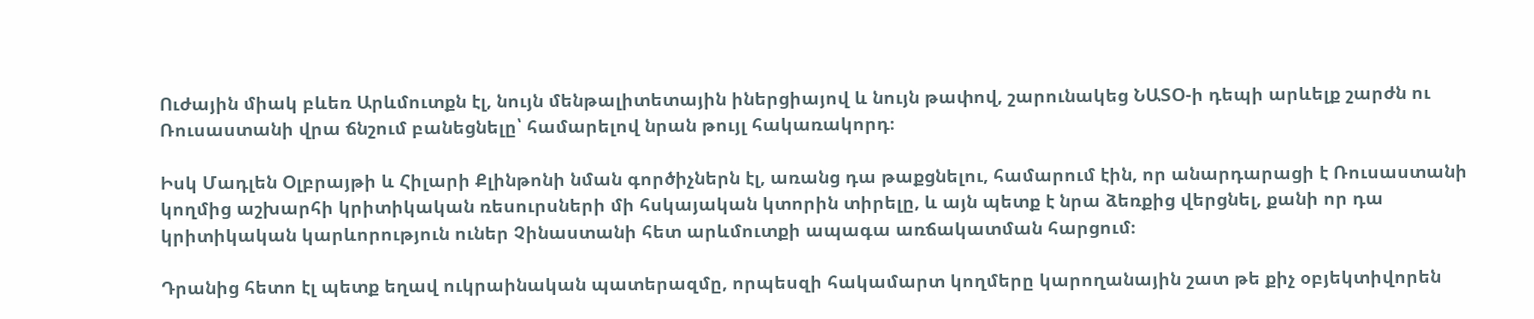Ուժային միակ բևեռ Արևմուտքն էլ, նույն մենթալիտետային իներցիայով և նույն թափով, շարունակեց ՆԱՏՕ-ի դեպի արևելք շարժն ու Ռուսաստանի վրա ճնշում բանեցնելը՝ համարելով նրան թույլ հակառակորդ։

Իսկ Մադլեն Օլբրայթի և Հիլարի Քլինթոնի նման գործիչներն էլ, առանց դա թաքցնելու, համարում էին, որ անարդարացի է Ռուսաստանի կողմից աշխարհի կրիտիկական ռեսուրսների մի հսկայական կտորին տիրելը, և այն պետք է նրա ձեռքից վերցնել, քանի որ դա կրիտիկական կարևորություն ուներ Չինաստանի հետ արևմուտքի ապագա առճակատման հարցում։

Դրանից հետո էլ պետք եղավ ուկրաինական պատերազմը, որպեսզի հակամարտ կողմերը կարողանային շատ թե քիչ օբյեկտիվորեն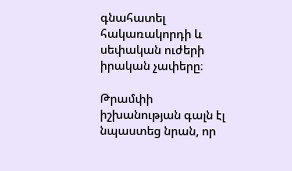գնահատել հակառակորդի և սեփական ուժերի իրական չափերը։

Թրամփի իշխանության գալն էլ նպաստեց նրան, որ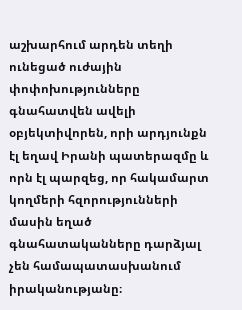աշխարհում արդեն տեղի ունեցած ուժային փոփոխությունները գնահատվեն ավելի օբյեկտիվորեն, որի արդյունքն էլ եղավ Իրանի պատերազմը և որն էլ պարզեց, որ հակամարտ կողմերի հզորությունների մասին եղած գնահատականները դարձյալ չեն համապատասխանում իրականությանը։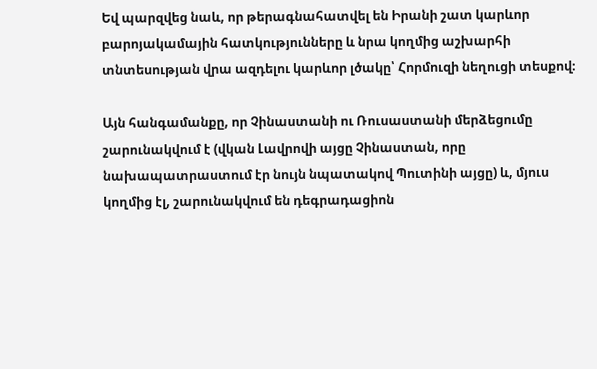Եվ պարզվեց նաև, որ թերագնահատվել են Իրանի շատ կարևոր բարոյակամային հատկությունները և նրա կողմից աշխարհի տնտեսության վրա ազդելու կարևոր լծակը՝ Հորմուզի նեղուցի տեսքով։

Այն հանգամանքը, որ Չինաստանի ու Ռուսաստանի մերձեցումը շարունակվում է (վկան Լավրովի այցը Չինաստան, որը նախապատրաստում էր նույն նպատակով Պուտինի այցը) և, մյուս կողմից էլ, շարունակվում են դեգրադացիոն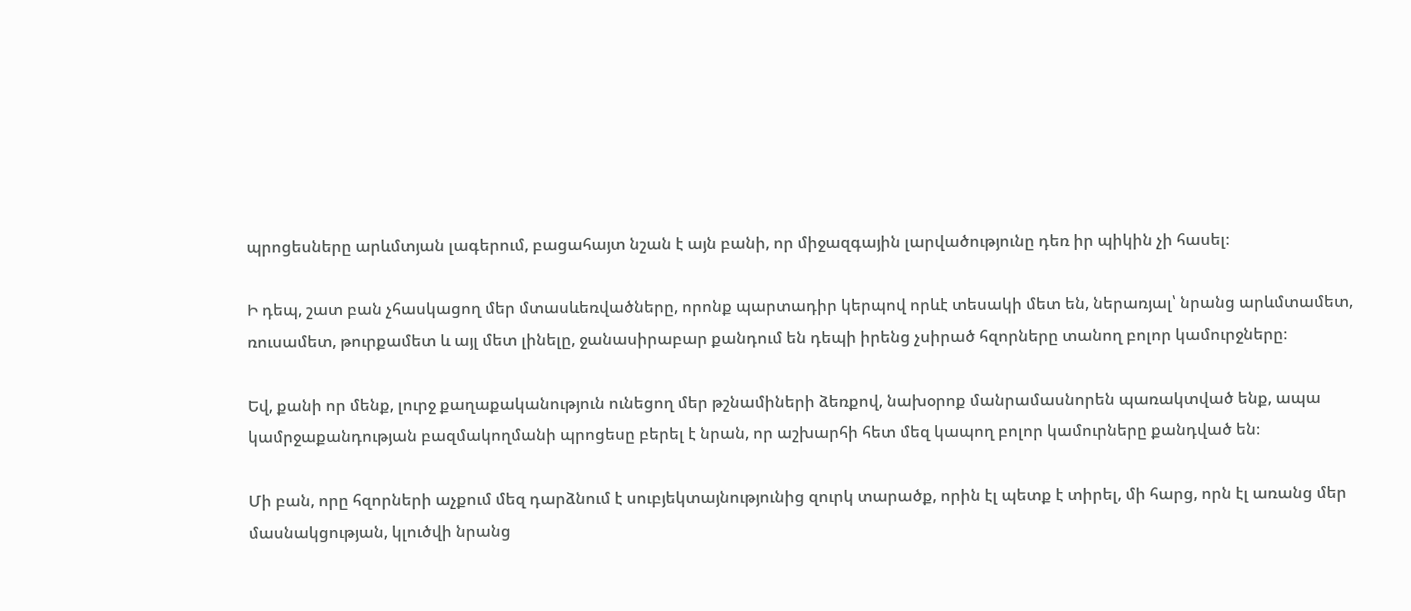պրոցեսները արևմտյան լագերում, բացահայտ նշան է այն բանի, որ միջազգային լարվածությունը դեռ իր պիկին չի հասել։

Ի դեպ, շատ բան չհասկացող մեր մտասևեռվածները, որոնք պարտադիր կերպով որևէ տեսակի մետ են, ներառյալ՝ նրանց արևմտամետ, ռուսամետ, թուրքամետ և այլ մետ լինելը, ջանասիրաբար քանդում են դեպի իրենց չսիրած հզորները տանող բոլոր կամուրջները։

Եվ, քանի որ մենք, լուրջ քաղաքականություն ունեցող մեր թշնամիների ձեռքով, նախօրոք մանրամասնորեն պառակտված ենք, ապա կամրջաքանդության բազմակողմանի պրոցեսը բերել է նրան, որ աշխարհի հետ մեզ կապող բոլոր կամուրները քանդված են։

Մի բան, որը հզորների աչքում մեզ դարձնում է սուբյեկտայնությունից զուրկ տարածք, որին էլ պետք է տիրել, մի հարց, որն էլ առանց մեր մասնակցության, կլուծվի նրանց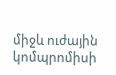միջև ուժային կոմպրոմիսի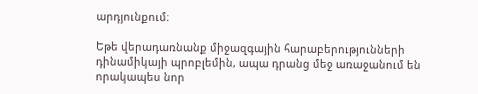արդյունքում։

Եթե վերադառնանք միջազգային հարաբերությունների դինամիկայի պրոբլեմին, ապա դրանց մեջ առաջանում են որակապես նոր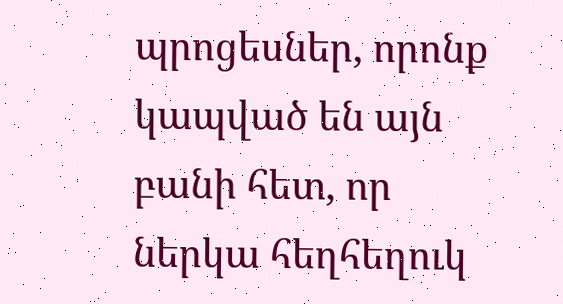պրոցեսներ, որոնք կապված են այն բանի հետ, որ ներկա հեղհեղուկ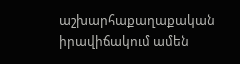աշխարհաքաղաքական իրավիճակում ամեն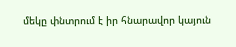մեկը փնտրում է իր հնարավոր կայուն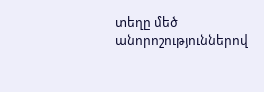տեղը մեծ անորոշություններով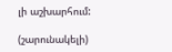լի աշխարհում:

(շարունակելի)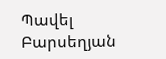Պավել Բարսեղյան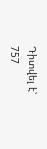Դիտվել է՝ 757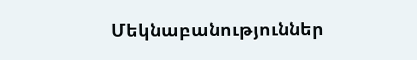Մեկնաբանություններ